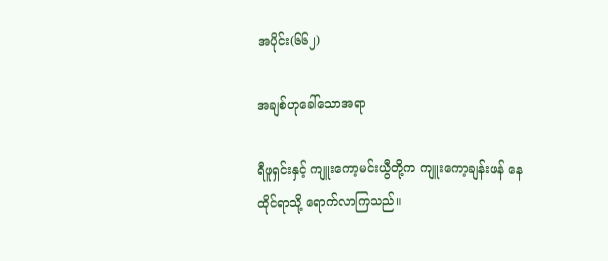အပိုင်း(၆၆၂)

အချစ်ဟုခေါ်သောအရာ

ရီဖူရှင်းနှင့် ကျူးကော့မင်းယွီတို့က ကျူးကော့ချန်းဖန် နေထိုင်ရာသို့ ရောက်လာကြသည်။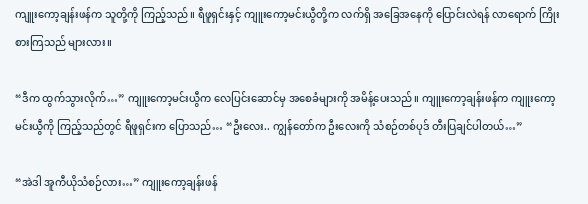ကျူးကော့ချန်းဖန်က သူတို့ကို ကြည့်သည်။ ရီဖူရှင်းနှင့် ကျူးကော့မင်းယွီတို့က လက်ရှိ အခြေအနေကို ပြောင်းလဲရန် လာရောက် ကြိုးစားကြသည် များလား။

“ဒီက ထွက်သွားလိုက်…” ကျူးကော့မင်းယွီက လေပြင်းဆောင်မှ အစေခံများကို အမိန့်ပေးသည်။ ကျူးကော့ချန်းဖန်က ကျူးကော့မင်းယွီကို ကြည့်သည်တွင် ရီဖူရှင်းက ပြောသည်… “ဦးလေး.. ကျွန်တော်က ဦးလေးကို သံစဉ်တစ်ပုဒ် တီးပြချင်ပါတယ်…”

“အဲဒါ အူကီယိုသံစဉ်လား…” ကျူးကော့ချန်းဖန်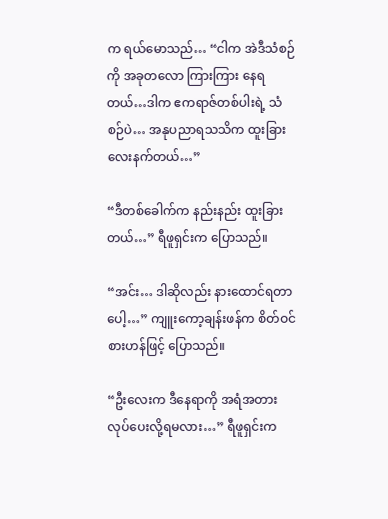က ရယ်မောသည်… “ငါက အဲဒီသံစဉ်ကို အခုတလော ကြားကြား နေရတယ်…ဒါက ဧကရာဇ်တစ်ပါးရဲ့ သံစဉ်ပဲ… အနုပညာရသသိက ထူးခြားလေးနက်တယ်…”

“ဒီတစ်ခေါက်က နည်းနည်း ထူးခြားတယ်…” ရီဖူရှင်းက ပြောသည်။

“အင်း… ဒါဆိုလည်း နားထောင်ရတာပေါ့…” ကျူးကော့ချန်းဖန်က စိတ်ဝင်စားဟန်ဖြင့် ပြောသည်။

“ဦးလေးက ဒီနေရာကို အရံအတား လုပ်ပေးလို့ရမလား…” ရီဖူရှင်းက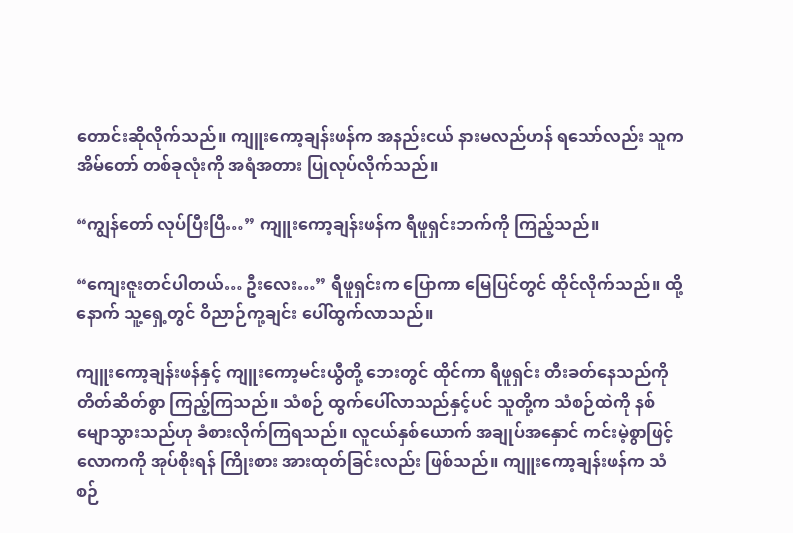တောင်းဆိုလိုက်သည်။ ကျူးကော့ချန်းဖန်က အနည်းငယ် နားမလည်ဟန် ရသော်လည်း သူက အိမ်တော် တစ်ခုလုံးကို အရံအတား ပြုလုပ်လိုက်သည်။

“ကျွန်တော် လုပ်ပြီးပြီ…” ကျူးကော့ချန်းဖန်က ရီဖူရှင်းဘက်ကို ကြည့်သည်။

“ကျေးဇူးတင်ပါတယ်… ဦးလေး…” ရီဖူရှင်းက ပြောကာ မြေပြင်တွင် ထိုင်လိုက်သည်။ ထို့နောက် သူ့ရှေ့တွင် ဝိညာဉ်ကု့ချင်း ပေါ်ထွက်လာသည်။

ကျူးကော့ချန်းဖန်နှင့် ကျူးကော့မင်းယွီတို့ ဘေးတွင် ထိုင်ကာ ရီဖူရှင်း တီးခတ်နေသည်ကို တိတ်ဆိတ်စွာ ကြည့်ကြသည်။ သံစဉ် ထွက်ပေါ်လာသည်နှင့်ပင် သူတို့က သံစဉ်ထဲကို နစ်မျောသွားသည်ဟု ခံစားလိုက်ကြရသည်။ လူငယ်နှစ်ယောက် အချုပ်အနှောင် ကင်းမဲ့စွာဖြင့် လောကကို အုပ်စိုးရန် ကြိုးစား အားထုတ်ခြင်းလည်း ဖြစ်သည်။ ကျူးကော့ချန်းဖန်က သံစဉ်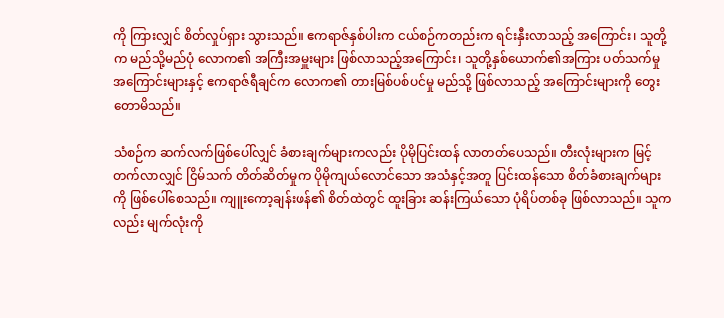ကို ကြားလျှင် စိတ်လှုပ်ရှား သွားသည်။ ဧကရာဇ်နှစ်ပါးက ငယ်စဉ်ကတည်းက ရင်းနှီးလာသည့် အကြောင်း၊ သူတို့က မည်သို့မည်ပုံ လောက၏ အကြီးအမှူးများ ဖြစ်လာသည့်အကြောင်း၊ သူတို့နှစ်ယောက်၏အကြား ပတ်သက်မှု အကြောင်းများနှင့် ဧကရာဇ်ရီချင်က လောက၏ တားမြစ်ပစ်ပင်မှု မည်သို့ ဖြစ်လာသည့် အကြောင်းများကို တွေးတောမိသည်။

သံစဉ်က ဆက်လက်ဖြစ်ပေါ်လျှင် ခံစားချက်များကလည်း ပိုမိုပြင်းထန် လာတတ်ပေသည်။ တီးလုံးများက မြင့်တက်လာလျှင် ငြိမ်သက် တိတ်ဆိတ်မှုက ပိုမိုကျယ်လောင်သော အသံနှင့်အတူ ပြင်းထန်သော စိတ်ခံစားချက်များကို ဖြစ်ပေါ်စေသည်။ ကျူးကော့ချန်းဖန်၏ စိတ်ထဲတွင် ထူးခြား ဆန်းကြယ်သော ပုံရိပ်တစ်ခု ဖြစ်လာသည်။ သူကလည်း မျက်လုံးကို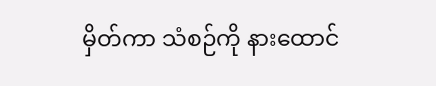မှိတ်ကာ သံစဉ်ကို နားထောင်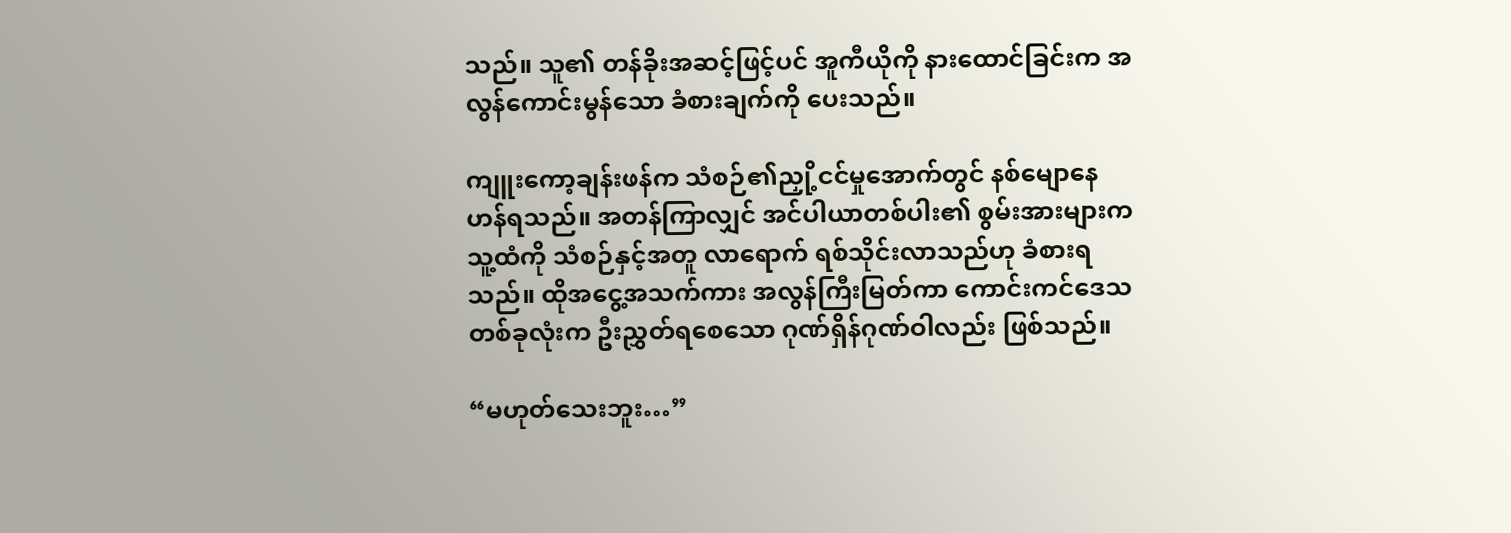သည်။ သူ၏ တန်ခိုးအဆင့်ဖြင့်ပင် အူကီယိုကို နားထောင်ခြင်းက အလွန်ကောင်းမွန်သော ခံစားချက်ကို ပေးသည်။

ကျူးကော့ချန်းဖန်က သံစဉ်၏ညှို့ငင်မှုအောက်တွင် နစ်မျောနေဟန်ရသည်။ အတန်ကြာလျှင် အင်ပါယာတစ်ပါး၏ စွမ်းအားများက သူ့ထံကို သံစဉ်နှင့်အတူ လာရောက် ရစ်သိုင်းလာသည်ဟု ခံစားရသည်။ ထိုအငွေ့အသက်ကား အလွန်ကြီးမြတ်ကာ ကောင်းကင်ဒေသ တစ်ခုလုံးက ဦးညွှတ်ရစေသော ဂုဏ်ရှိန်ဂုဏ်ဝါလည်း ဖြစ်သည်။

“မဟုတ်သေးဘူး…”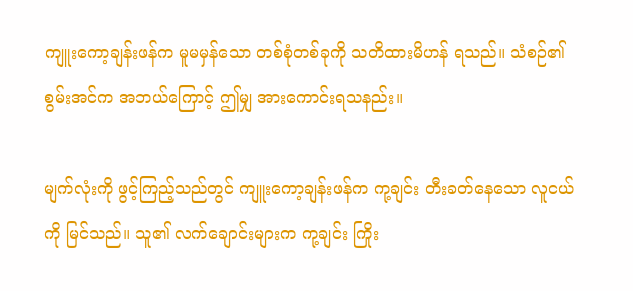ကျူးကော့ချန်းဖန်က မူမမှန်သော တစ်စုံတစ်ခုကို သတိထားမိဟန် ရသည်။ သံစဉ်၏စွမ်းအင်က အဘယ်ကြောင့် ဤမျှ အားကောင်းရသနည်း။

မျက်လုံးကို ဖွင့်ကြည့်သည်တွင် ကျူးကော့ချန်းဖန်က ကု့ချင်း တီးခတ်နေသော လူငယ်ကို မြင်သည်။ သူ၏ လက်ချောင်းများက ကု့ချင်း ကြိုး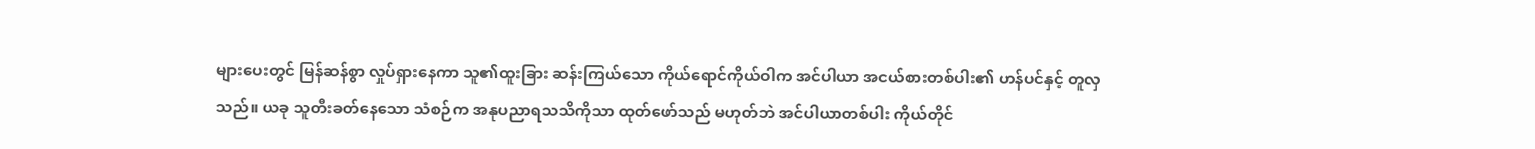များပေးတွင် မြန်ဆန်စွာ လှုပ်ရှားနေကာ သူ၏ထူးခြား ဆန်းကြယ်သော ကိုယ်ရောင်ကိုယ်ဝါက အင်ပါယာ အငယ်စားတစ်ပါး၏ ဟန်ပင်နှင့် တူလှသည်။ ယခု သူတီးခတ်နေသော သံစဉ်က အနုပညာရသသိကိုသာ ထုတ်ဖော်သည် မဟုတ်ဘဲ အင်ပါယာတစ်ပါး ကိုယ်တိုင်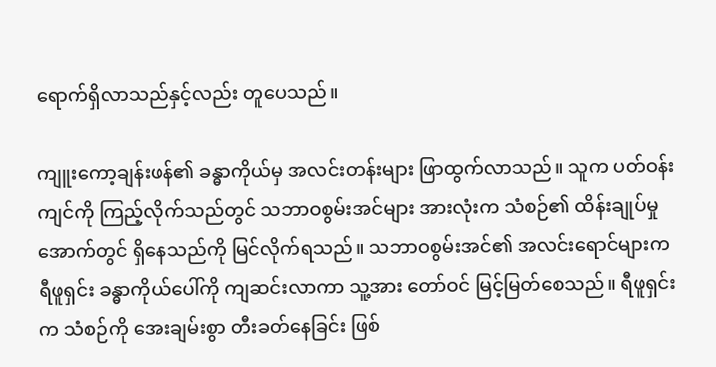ရောက်ရှိလာသည်နှင့်လည်း တူပေသည်။

ကျူးကော့ချန်းဖန်၏ ခန္ဓာကိုယ်မှ အလင်းတန်းများ ဖြာထွက်လာသည်။ သူက ပတ်ဝန်းကျင်ကို ကြည့်လိုက်သည်တွင် သဘာဝစွမ်းအင်များ အားလုံးက သံစဉ်၏ ထိန်းချုပ်မှုအောက်တွင် ရှိနေသည်ကို မြင်လိုက်ရသည်။ သဘာဝစွမ်းအင်၏ အလင်းရောင်များက ရီဖူရှင်း ခန္ဓာကိုယ်ပေါ်ကို ကျဆင်းလာကာ သူ့အား တော်ဝင် မြင့်မြတ်စေသည်။ ရီဖူရှင်းက သံစဉ်ကို အေးချမ်းစွာ တီးခတ်နေခြင်း ဖြစ်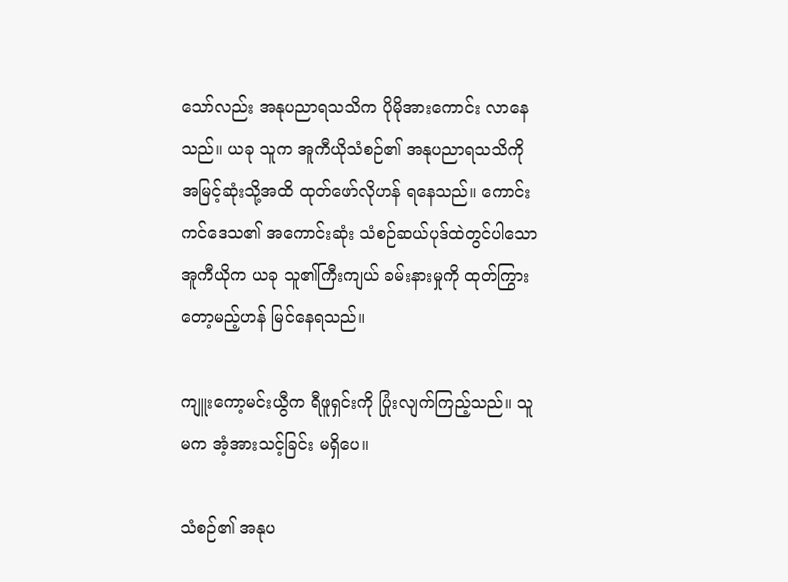သော်လည်း အနုပညာရသသိက ပိုမိုအားကောင်း လာနေသည်။ ယခု သူက အူကီယိုသံစဉ်၏ အနုပညာရသသိကို အမြင့်ဆုံးသို့အထိ ထုတ်ဖော်လိုဟန် ရနေသည်။ ကောင်းကင်ဒေသ၏ အကောင်းဆုံး သံစဉ်ဆယ်ပုဒ်ထဲတွင်ပါသော အူကီယိုက ယခု သူ၏ကြီးကျယ် ခမ်းနားမှုကို ထုတ်ကြွားတော့မည့်ဟန် မြင်နေရသည်။

ကျူးကော့မင်းယွီက ရီဖူရှင်းကို ပြုံးလျက်ကြည့်သည်။ သူမက အံ့အားသင့်ခြင်း မရှိပေ။

သံစဉ်၏ အနုပ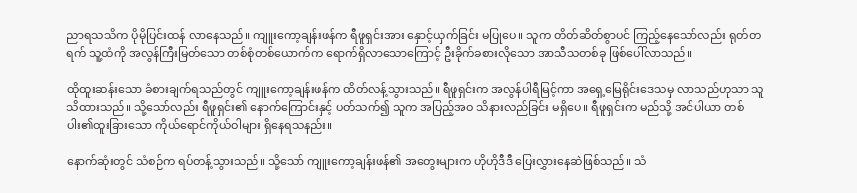ညာရသသိက ပိုမိုပြင်းထန် လာနေသည်။ ကျူးကော့ချန်းဖန်က ရီဖူရှင်းအား နှောင့်ယှက်ခြင်း မပြုပေ။ သူက တိတ်ဆိတ်စွာပင် ကြည့်နေသော်လည်း ရုတ်တရက် သူ့ထံကို အလွန်ကြီးမြတ်သော တစ်စုံတစ်ယောက်က ရောက်ရှိလာသောကြောင့် ဦးခိုက်ခစားလိုသော အာသီသတစ်ခု ဖြစ်ပေါ်လာသည်။

ထိုထူးဆန်းသော ခံစားချက်ရသည်တွင် ကျူးကော့ချန်းဖန်က ထိတ်လန့်သွားသည်။ ရီဖူရှင်းက အလွန်ပါရီမြင့်ကာ အရှေ့မြေရိုင်းဒေသမှ လာသည်ဟုသာ သူသိထားသည်။ သို့သော်လည်း ရီဖူရှင်း၏ နောက်ကြောင်းနှင့် ပတ်သက်၍ သူက အပြည့်အဝ သိနားလည်ခြင်း မရှိပေ။ ရီဖူရှင်းက မည်သို့ အင်ပါယာ တစ်ပါး၏ထူးခြားသော ကိုယ်ရောင်ကိုယ်ဝါများ ရှိနေရသနည်း။

နောက်ဆုံးတွင် သံစဉ်က ရပ်တန့်သွားသည်။ သို့သော် ကျူးကော့ချန်းဖန်၏ အတွေးများက ဟိုဟိုဒီဒီ ပြေးလွှားနေဆဲဖြစ်သည်။ သံ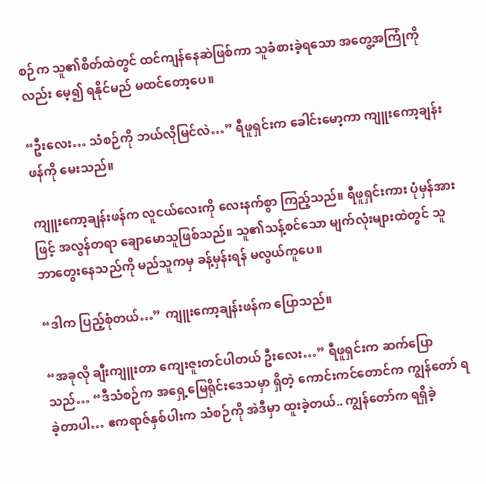စဉ်က သူ၏စိတ်ထဲတွင် ထင်ကျန်နေဆဲဖြစ်ကာ သူခံစားခဲ့ရသော အတွေ့အကြုံကိုလည်း မေ့၍ ရနိုင်မည် မထင်တော့ပေ။

“ဦးလေး… သံစဉ်ကို ဘယ်လိုမြင်လဲ…” ရီဖူရှင်းက ခေါင်းမော့ကာ ကျူးကော့ချန်းဖန်ကို မေးသည်။

ကျူးကော့ချန်းဖန်က လူငယ်လေးကို လေးနက်စွာ ကြည့်သည်။ ရီဖူရှင်းကား ပုံမှန်အားဖြင့် အလွန်တရာ ချောမောသူဖြစ်သည်။ သူ၏သန့်စင်သော မျက်လုံးများထဲတွင် သူ ဘာတွေးနေသည်ကို မည်သူကမှ ခန့်မှန်းရန် မလွယ်ကူပေ။

“ဒါက ပြည့်စုံတယ်…” ကျူးကော့ချန်းဖန်က ပြောသည်။

“အခုလို ချီးကျူးတာ ကျေးဇူးတင်ပါတယ် ဦးလေး…” ရီဖူရှင်းက ဆက်ပြောသည်… “ဒီသံစဉ်က အရှေ့မြေရိုင်းဒေသမှာ ရှိတဲ့ ကောင်းကင်တောင်က ကျွန်တော် ရခဲ့တာပါ… ဧကရာဇ်နှစ်ပါးက သံစဉ်ကို အဲဒီမှာ ထူးခဲ့တယ်.. ကျွန်တော်က ရရှိခဲ့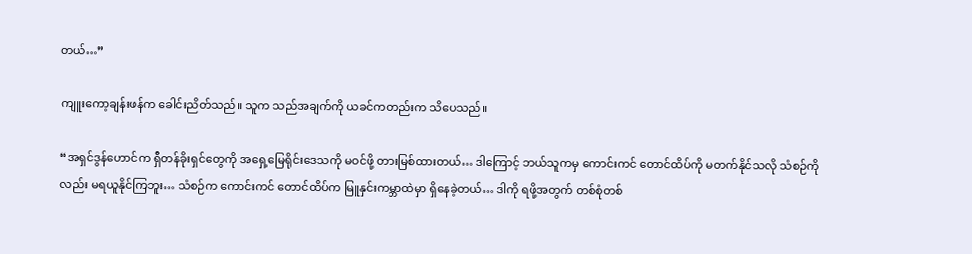တယ်…”

ကျူးကော့ချန်းဖန်က ခေါင်းညိတ်သည်။ သူက သည်အချက်ကို ယခင်ကတည်းက သိပေသည်။

“အရှင်ဒွန်ဟောင်က ရှီတန်ခိုးရှင်တွေကို အရှေ့မြေရိုင်းဒေသကို မဝင်ဖို့ တားမြစ်ထားတယ်… ဒါကြောင့် ဘယ်သူကမှ ကောင်းကင် တောင်ထိပ်ကို မတက်နိုင်သလို သံစဉ်ကိုလည်း မရယူနိုင်ကြဘူး… သံစဉ်က ကောင်းကင် တောင်ထိပ်က မြူနှင်းကမ္ဘာထဲမှာ ရှိနေခဲ့တယ်… ဒါကို ရဖို့အတွက် တစ်စုံတစ်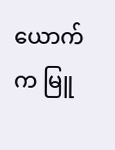ယောက်က မြူ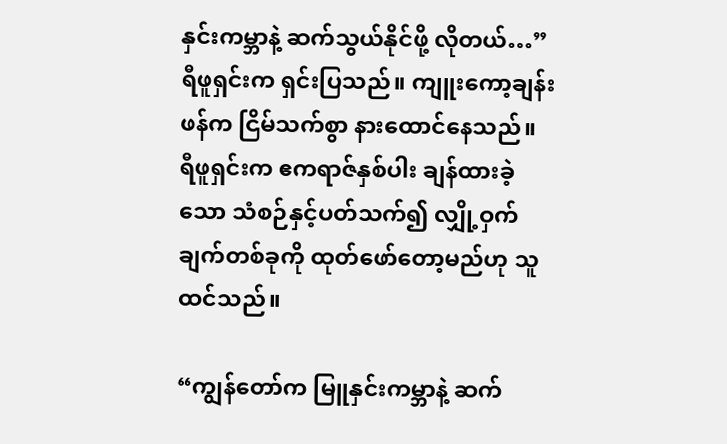နှင်းကမ္ဘာနဲ့ ဆက်သွယ်နိုင်ဖို့ လိုတယ်…” ရီဖူရှင်းက ရှင်းပြသည်။ ကျူးကော့ချန်းဖန်က ငြိမ်သက်စွာ နားထောင်နေသည်။ ရီဖူရှင်းက ဧကရာဇ်နှစ်ပါး ချန်ထားခဲ့သော သံစဉ်နှင့်ပတ်သက်၍ လျှို့ဝှက်ချက်တစ်ခုကို ထုတ်ဖော်တော့မည်ဟု သူထင်သည်။

“ကျွန်တော်က မြူနှင်းကမ္ဘာနဲ့ ဆက်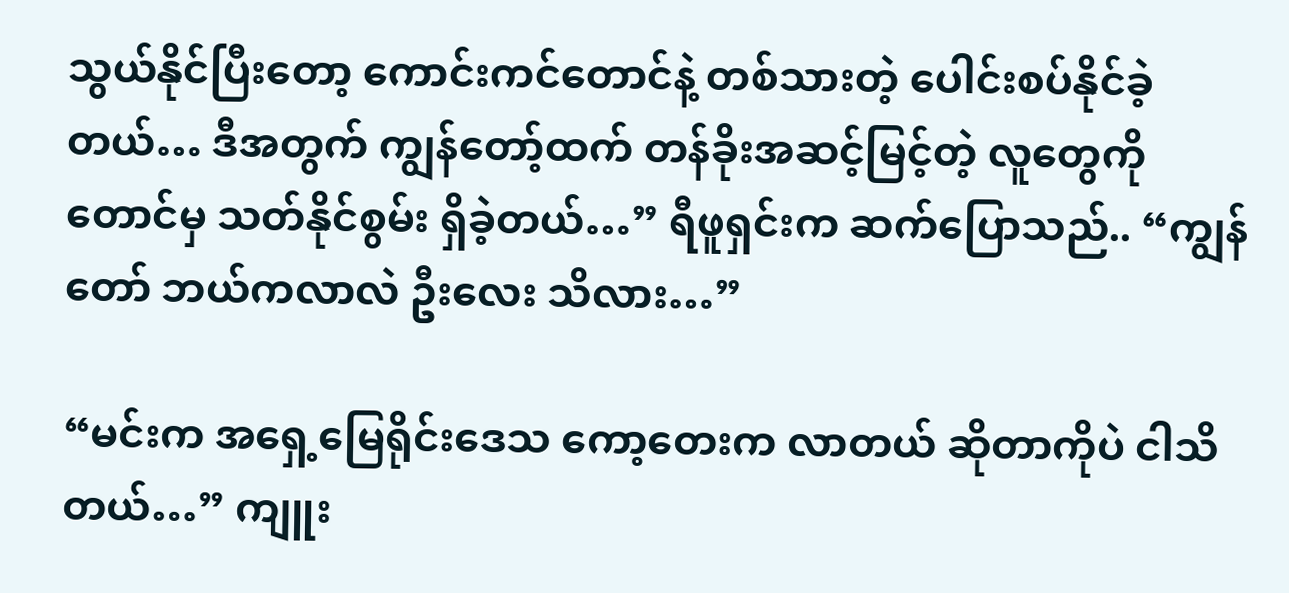သွယ်နိုင်ပြီးတော့ ကောင်းကင်တောင်နဲ့ တစ်သားတဲ့ ပေါင်းစပ်နိုင်ခဲ့တယ်… ဒီအတွက် ကျွန်တော့်ထက် တန်ခိုးအဆင့်မြင့်တဲ့ လူတွေကိုတောင်မှ သတ်နိုင်စွမ်း ရှိခဲ့တယ်…” ရီဖူရှင်းက ဆက်ပြောသည်.. “ကျွန်တော် ဘယ်ကလာလဲ ဦးလေး သိလား…”

“မင်းက အရှေ့မြေရိုင်းဒေသ ကော့တေးက လာတယ် ဆိုတာကိုပဲ ငါသိတယ်…” ကျူး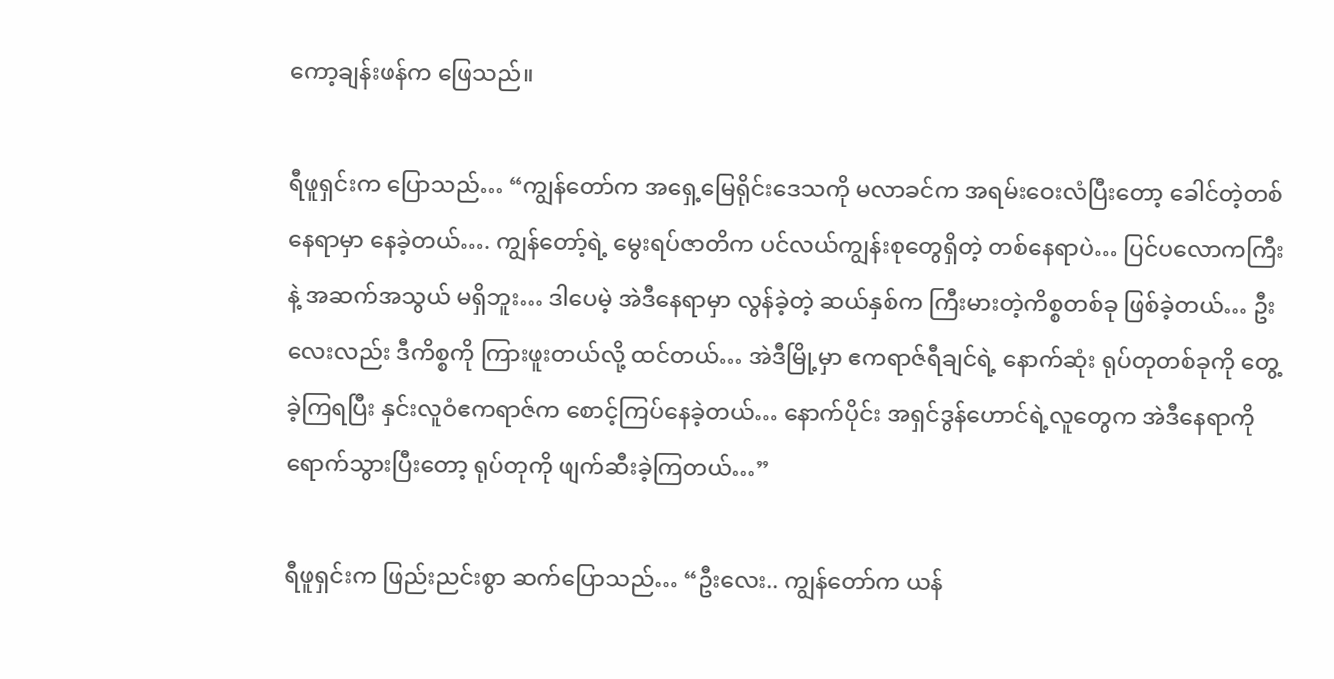ကော့ချန်းဖန်က ဖြေသည်။

ရီဖူရှင်းက ပြောသည်… “ကျွန်တော်က အရှေ့မြေရိုင်းဒေသကို မလာခင်က အရမ်းဝေးလံပြီးတော့ ခေါင်တဲ့တစ်နေရာမှာ နေခဲ့တယ်…. ကျွန်တော့်ရဲ့ မွေးရပ်ဇာတိက ပင်လယ်ကျွန်းစုတွေရှိတဲ့ တစ်နေရာပဲ… ပြင်ပလောကကြီးနဲ့ အဆက်အသွယ် မရှိဘူး… ဒါပေမဲ့ အဲဒီနေရာမှာ လွန်ခဲ့တဲ့ ဆယ်နှစ်က ကြီးမားတဲ့ကိစ္စတစ်ခု ဖြစ်ခဲ့တယ်… ဦးလေးလည်း ဒီကိစ္စကို ကြားဖူးတယ်လို့ ထင်တယ်… အဲဒီမြို့မှာ ဧကရာဇ်ရီချင်ရဲ့ နောက်ဆုံး ရုပ်တုတစ်ခုကို တွေ့ခဲ့ကြရပြီး နှင်းလူဝံဧကရာဇ်က စောင့်ကြပ်နေခဲ့တယ်… နောက်ပိုင်း အရှင်ဒွန်ဟောင်ရဲ့လူတွေက အဲဒီနေရာကို ရောက်သွားပြီးတော့ ရုပ်တုကို ဖျက်ဆီးခဲ့ကြတယ်…”

ရီဖူရှင်းက ဖြည်းညင်းစွာ ဆက်ပြောသည်… “ဦးလေး.. ကျွန်တော်က ယန်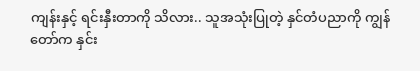ကျန်းနှင့် ရင်းနှီးတာကို သိလား.. သူအသုံးပြုတဲ့ နှင်တံပညာကို ကျွန်တော်က နှင်း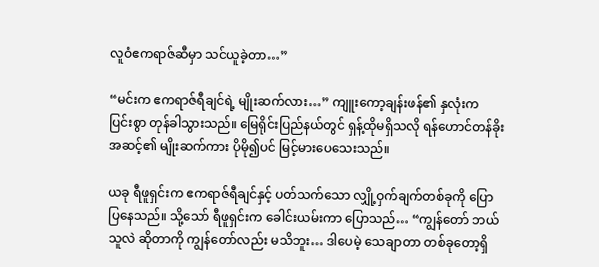လူဝံဧကရာဇ်ဆီမှာ သင်ယူခဲ့တာ…”

“မင်းက ဧကရာဇ်ရီချင်ရဲ့ မျိုးဆက်လား…” ကျူးကော့ချန်းဖန်၏ နှလုံးက ပြင်းစွာ တုန်ခါသွားသည်။ မြေရိုင်းပြည်နယ်တွင် ရှန့်ထိုမရှိသလို ရန်ဟောင်တန်ခိုးအဆင့်၏ မျိုးဆက်ကား ပိုမို၍ပင် မြင့်မားပေသေးသည်။

ယခု ရီဖူရှင်းက ဧကရာဇ်ရီချင်နှင့် ပတ်သက်သော လျှို့ဝှက်ချက်တစ်ခုကို ပြောပြနေသည်။ သို့သော် ရီဖူရှင်းက ခေါင်းယမ်းကာ ပြောသည်… “ကျွန်တော် ဘယ်သူလဲ ဆိုတာကို ကျွန်တော်လည်း မသိဘူး… ဒါပေမဲ့ သေချာတာ တစ်ခုတော့ရှိ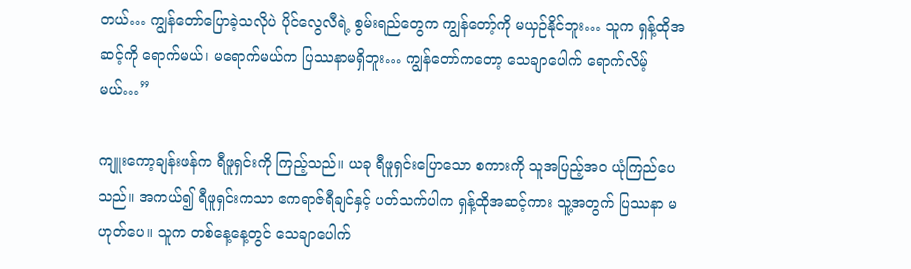တယ်… ကျွန်တော်ပြောခဲ့သလိုပဲ ပိုင်လွေလီရဲ့ စွမ်းရည်တွေက ကျွန်တော့်ကို မယှဉ်နိုင်ဘူး… သူက ရှန့်ထိုအဆင့်ကို ရောက်မယ်၊ မရောက်မယ်က ပြဿနာမရှိဘူး… ကျွန်တော်ကတော့ သေချာပေါက် ရောက်လိမ့်မယ်…”

ကျူးကော့ချန်းဖန်က ရီဖူရှင်းကို ကြည့်သည်။ ယခု ရီဖူရှင်းပြောသော စကားကို သူအပြည့်အဝ ယုံကြည်ပေသည်။ အကယ်၍ ရီဖူရှင်းကသာ ဧကရာဇ်ရီချင်နှင့် ပတ်သက်ပါက ရှန့်ထိုအဆင့်ကား သူ့အတွက် ပြဿနာ မဟုတ်ပေ။ သူက တစ်နေ့နေ့တွင် သေချာပေါက်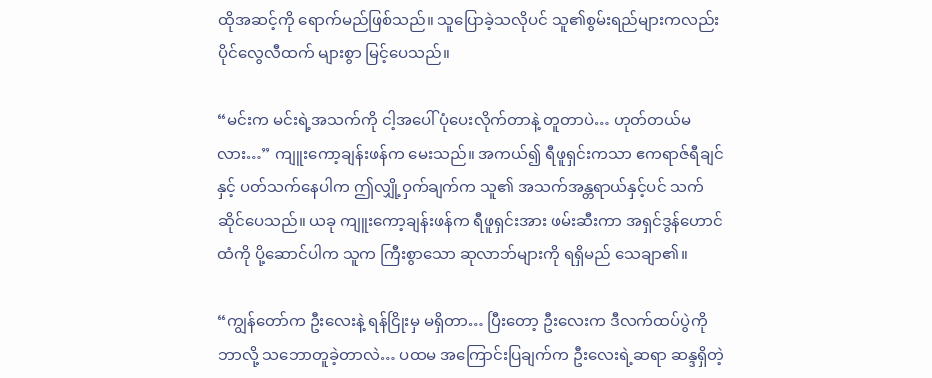ထိုအဆင့်ကို ရောက်မည်ဖြစ်သည်။ သူပြောခဲ့သလိုပင် သူ၏စွမ်းရည်များကလည်း ပိုင်လွေလီထက် များစွာ မြင့်ပေသည်။

“မင်းက မင်းရဲ့အသက်ကို ငါ့အပေါ် ပုံပေးလိုက်တာနဲ့ တူတာပဲ… ဟုတ်တယ်မလား…” ကျူးကော့ချန်းဖန်က မေးသည်။ အကယ်၍ ရီဖူရှင်းကသာ ဧကရာဇ်ရီချင်နှင့် ပတ်သက်နေပါက ဤလျှို့ဝှက်ချက်က သူ၏ အသက်အန္တရာယ်နှင့်ပင် သက်ဆိုင်ပေသည်။ ယခု ကျူးကော့ချန်းဖန်က ရီဖူရှင်းအား ဖမ်းဆီးကာ အရှင်ဒွန်ဟောင်ထံကို ပို့ဆောင်ပါက သူက ကြီးစွာသော ဆုလာဘ်များကို ရရှိမည် သေချာ၏။

“ကျွန်တော်က ဦးလေးနဲ့ ရန်ငြိုးမှ မရှိတာ… ပြီးတော့ ဦးလေးက ဒီလက်ထပ်ပွဲကို ဘာလို့ သဘောတူခဲ့တာလဲ… ပထမ အကြောင်းပြချက်က ဦးလေးရဲ့ဆရာ ဆန္ဒရှိတဲ့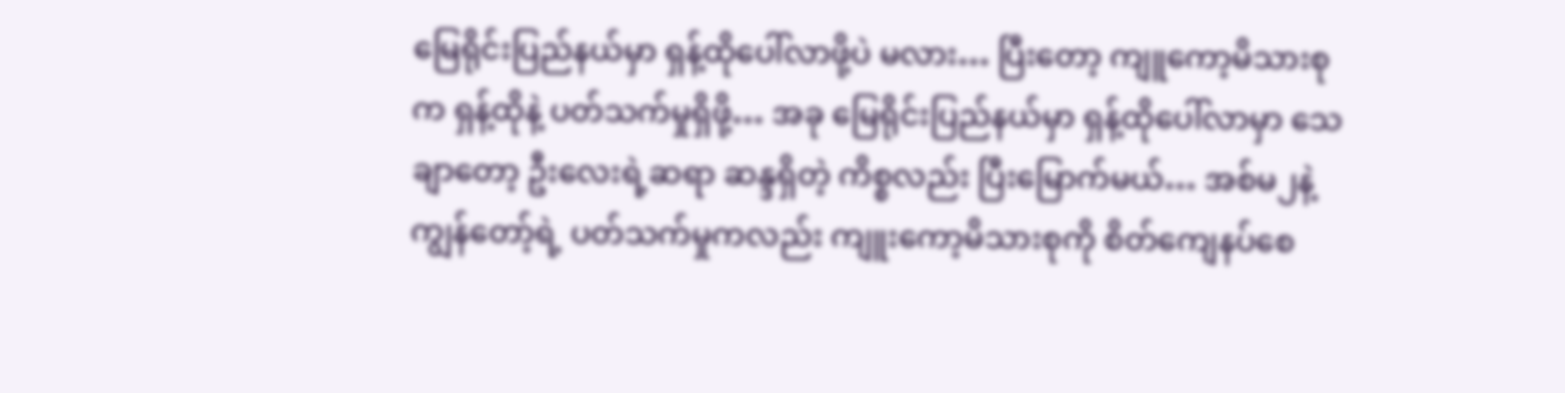မြေရိုင်းပြည်နယ်မှာ ရှန့်ထိုပေါ်လာဖို့ပဲ မလား… ပြီးတော့ ကျူကော့မိသားစုက ရှန့်ထိုနဲ့ ပတ်သက်မှုရှိဖို့… အခု မြေရိုင်းပြည်နယ်မှာ ရှန့်ထိုပေါ်လာမှာ သေချာတော့ ဦးလေးရဲ့ဆရာ ဆန္ဒရှိတဲ့ ကိစ္စလည်း ပြီးမြောက်မယ်… အစ်မ၂နဲ့ကျွန်တော့်ရဲ့ ပတ်သက်မှုကလည်း ကျူးကော့မိသားစုကို စိတ်ကျေနပ်စေ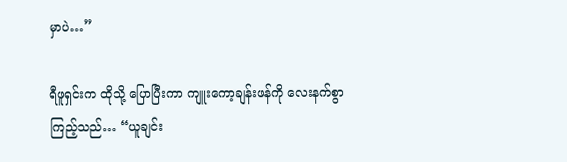မှာပဲ…”

ရီဖူရှင်းက ထိုသို့ ပြောပြီးကာ ကျူးကော့ချန်းဖန်ကို လေးနက်စွာ ကြည့်သည်… “ယူချင်း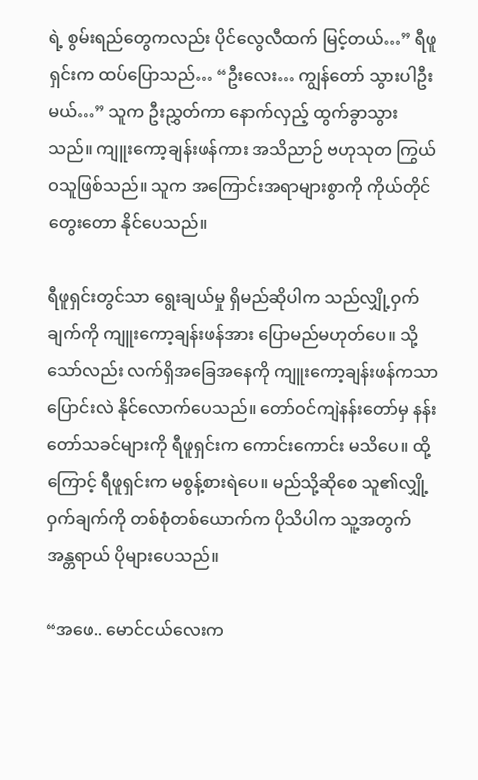ရဲ့ စွမ်းရည်တွေကလည်း ပိုင်လွေလီထက် မြင့်တယ်…” ရီဖူရှင်းက ထပ်ပြောသည်… “ဦးလေး… ကျွန်တော် သွားပါဦးမယ်…” သူက ဦးညွှတ်ကာ နောက်လှည့် ထွက်ခွာသွားသည်။ ကျူးကော့ချန်းဖန်ကား အသိညာဉ် ဗဟုသုတ ကြွယ်ဝသူဖြစ်သည်။ သူက အကြောင်းအရာများစွာကို ကိုယ်တိုင် တွေးတော နိုင်ပေသည်။

ရီဖူရှင်းတွင်သာ ရွေးချယ်မှု ရှိမည်ဆိုပါက သည်လျှို့ဝှက်ချက်ကို ကျူးကော့ချန်းဖန်အား ပြောမည်မဟုတ်ပေ။ သို့သော်လည်း လက်ရှိအခြေအနေကို ကျူးကော့ချန်းဖန်ကသာ ပြောင်းလဲ နိုင်လောက်ပေသည်။ တော်ဝင်ကျဲနန်းတော်မှ နန်းတော်သခင်များကို ရီဖူရှင်းက ကောင်းကောင်း မသိပေ။ ထို့ကြောင့် ရီဖူရှင်းက မစွန့်စားရဲပေ။ မည်သို့ဆိုစေ သူ၏လျှို့ဝှက်ချက်ကို တစ်စုံတစ်ယောက်က ပိုသိပါက သူ့အတွက် အန္တရာယ် ပိုများပေသည်။

“အဖေ.. မောင်ငယ်လေးက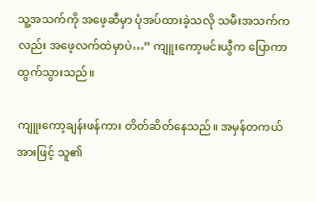သူ့အသက်ကို အဖေ့ဆီမှာ ပုံအပ်ထားခဲ့သလို သမီးအသက်ကလည်း အဖေ့လက်ထဲမှာပဲ…” ကျူးကော့မင်းယွီက ပြောကာ ထွက်သွားသည်။

ကျူးကော့ချန်းဖန်ကား တိတ်ဆိတ်နေသည်။ အမှန်တကယ်အားဖြင့် သူ၏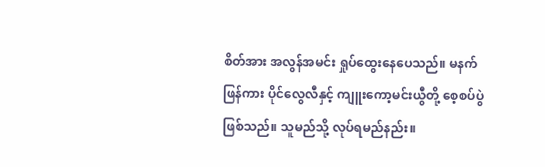စိတ်အား အလွန်အမင်း ရှုပ်ထွေးနေပေသည်။ မနက်ဖြန်ကား ပိုင်လွေလီနှင့် ကျူးကော့မင်းယွီတို့ စေ့စပ်ပွဲဖြစ်သည်။ သူမည်သို့ လုပ်ရမည်နည်း။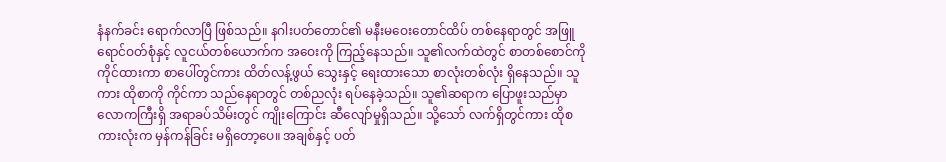နံနက်ခင်း ရောက်လာပြီ ဖြစ်သည်။ နဂါးပတ်တောင်၏ မနီးမဝေးတောင်ထိပ် တစ်နေရာတွင် အဖြူရောင်ဝတ်စုံနှင့် လူငယ်တစ်ယောက်က အဝေးကို ကြည့်နေသည်။ သူ၏လက်ထဲတွင် စာတစ်စောင်ကို ကိုင်ထားကာ စာပေါ်တွင်ကား ထိတ်လန့်ဖွယ် သွေးနှင့် ရေးထားသော စာလုံးတစ်လုံး ရှိနေသည်။ သူကား ထိုစာကို ကိုင်ကာ သည်နေရာတွင် တစ်ညလုံး ရပ်နေခဲ့သည်။ သူ၏ဆရာက ပြောဖူးသည်မှာ လောကကြီးရှိ အရာခပ်သိမ်းတွင် ကျိုးကြောင်း ဆီလျော်မှုရှိသည်။ သို့သော် လက်ရှိတွင်ကား ထိုစကားလုံးက မှန်ကန်ခြင်း မရှိတော့ပေ။ အချစ်နှင့် ပတ်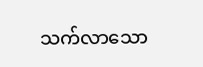သက်လာသော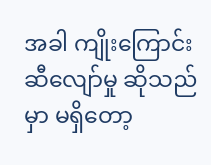အခါ ကျိုးကြောင်း ဆီလျော်မှု ဆိုသည်မှာ မရှိတော့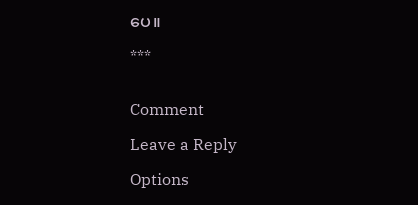ပေ။

***


Comment

Leave a Reply

Options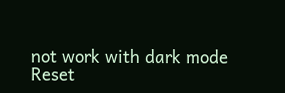not work with dark mode
Reset